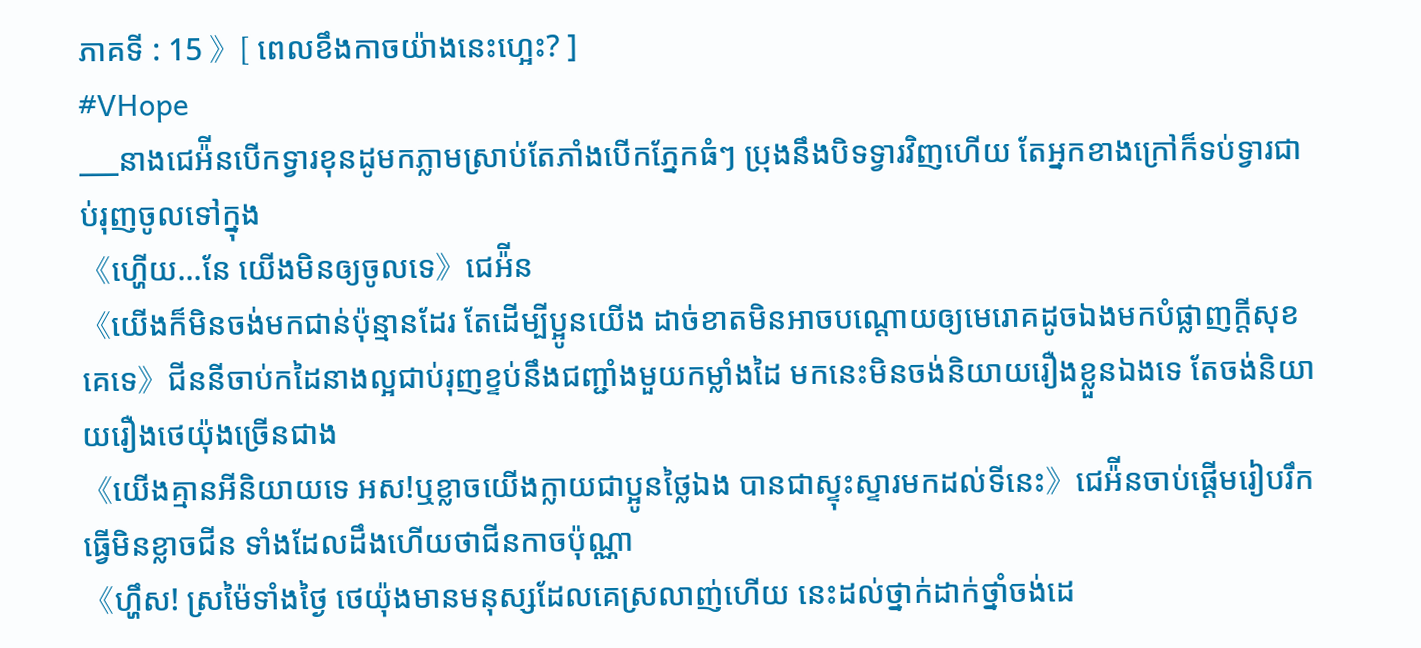ភាគទី : 15 》[ ពេលខឹងកាចយ៉ាងនេះហ្អេះ? ]
#VHope
___នាងជេអ៉ីនបើកទ្វារខុនដូមកភ្លាមស្រាប់តែភាំងបើកភ្នែកធំៗ ប្រុងនឹងបិទទ្វារវិញហើយ តែអ្នកខាងក្រៅក៏ទប់ទ្វារជាប់រុញចូលទៅក្នុង
《ហ្ហើយ...នែ យើងមិនឲ្យចូលទេ》ជេអ៉ីន
《យើងក៏មិនចង់មកជាន់ប៉ុន្មានដែរ តែដើម្បីប្អូនយើង ដាច់ខាតមិនអាចបណ្ដោយឲ្យមេរោគដូចឯងមកបំផ្លាញក្ដីសុខគេទេ》ជីននីចាប់កដៃនាងល្អជាប់រុញខ្ទប់នឹងជញ្ជាំងមួយកម្លាំងដៃ មកនេះមិនចង់និយាយរឿងខ្លួនឯងទេ តែចង់និយាយរឿងថេយ៉ុងច្រើនជាង
《យើងគ្មានអីនិយាយទេ អស!ឬខ្លាចយើងក្លាយជាប្អូនថ្លៃឯង បានជាស្ទុះស្ទារមកដល់ទីនេះ》ជេអ៉ីនចាប់ផ្ដើមរៀបរឹកធ្វើមិនខ្លាចជីន ទាំងដែលដឹងហើយថាជីនកាចប៉ុណ្ណា
《ហ្ហឹស! ស្រម៉ៃទាំងថ្ងៃ ថេយ៉ុងមានមនុស្សដែលគេស្រលាញ់ហើយ នេះដល់ថ្នាក់ដាក់ថ្នាំចង់ដេ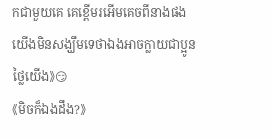កជាមួយគេ គេខ្ពើមរអើមគេចពីនាងផង យើងមិនសង្ឃឹមទេថាឯងអាចក្លាយជាប្អូនថ្លៃយើង》😏
《មិចក៏ឯងដឹង?》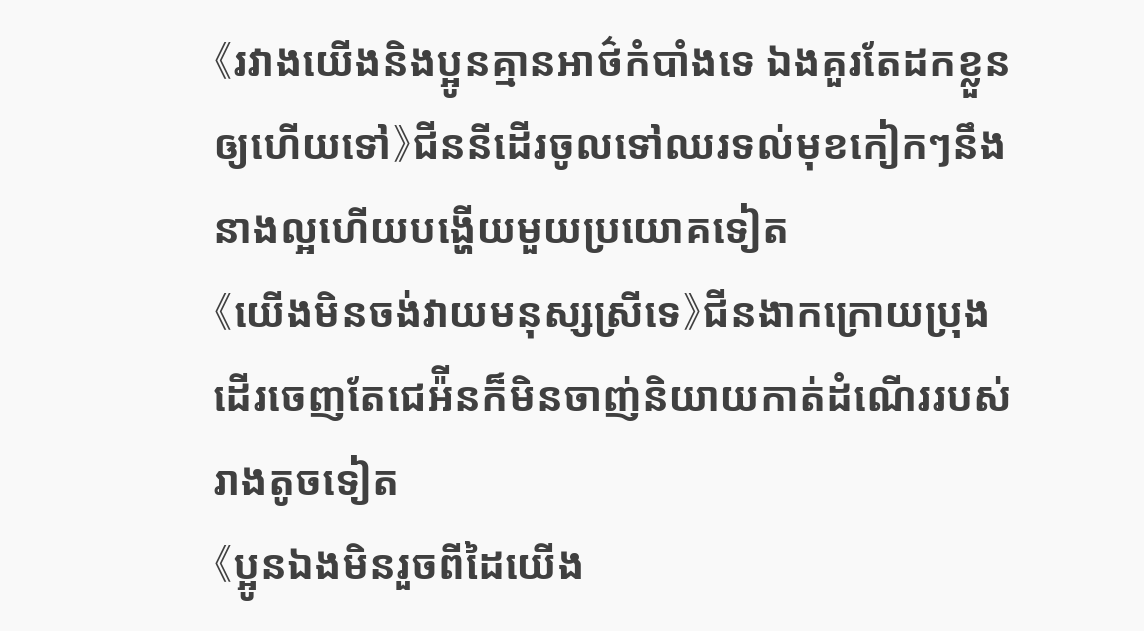《រវាងយើងនិងប្អូនគ្មានអាថ៌កំបាំងទេ ឯងគួរតែដកខ្លួនឲ្យហើយទៅ》ជីននីដើរចូលទៅឈរទល់មុខកៀកៗនឹងនាងល្អហើយបង្ហើយមួយប្រយោគទៀត
《យើងមិនចង់វាយមនុស្សស្រីទេ》ជីនងាកក្រោយប្រុងដើរចេញតែជេអ៉ីនក៏មិនចាញ់និយាយកាត់ដំណើររបស់រាងតូចទៀត
《ប្អូនឯងមិនរួចពីដៃយើង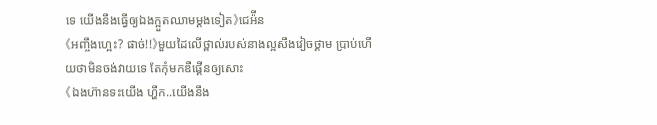ទេ យើងនឹងធ្វើឲ្យឯងក្អួតឈាមម្ដងទៀត》ជេអ៉ីន
《អញ្ចឹងហ្អេះ? ផាច់!!》មួយដៃលើថ្ពាល់របស់នាងល្អសឹងវៀចថ្គាម ប្រាប់ហើយថាមិនចង់វាយទេ តែកុំមកឌឺផ្គើនឲ្យសោះ
《ឯងហ៊ានទះយើង ហ្ហឹក..យើងនឹង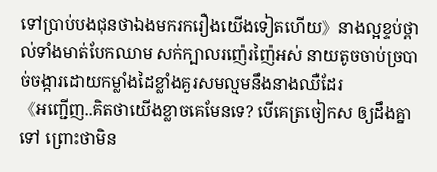ទៅប្រាប់បងជុនថាឯងមករករឿងយើងទៀតហើយ》នាងល្អខ្ទប់ថ្ពាល់ទាំងមាត់បែកឈាម សក់ក្បាលរញ៉េរញ៉ៃអស់ នាយតូចចាប់ច្របាច់ចង្ការដោយកម្លាំងដៃខ្លាំងគួរសមល្មមនឹងនាងឈឺដែរ
《អញ្ជើញ..គិតថាយើងខ្លាចគេមែនទេ? បើគេត្រចៀកស ឲ្យដឹងគ្នាទៅ ព្រោះថាមិន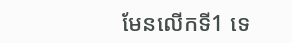មែនលើកទី1 ទេ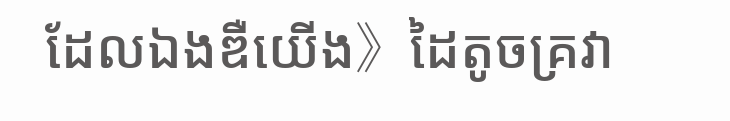ដែលឯងឌឺយើង》ដៃតូចគ្រវា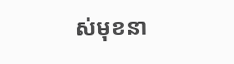ស់មុខនា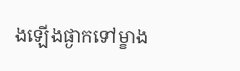ងឡើងផ្ងាកទៅម្ខាង